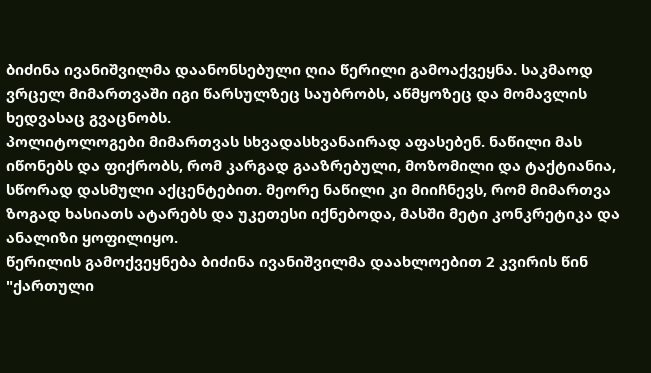ბიძინა ივანიშვილმა დაანონსებული ღია წერილი გამოაქვეყნა. საკმაოდ ვრცელ მიმართვაში იგი წარსულზეც საუბრობს, აწმყოზეც და მომავლის ხედვასაც გვაცნობს.
პოლიტოლოგები მიმართვას სხვადასხვანაირად აფასებენ. ნაწილი მას იწონებს და ფიქრობს, რომ კარგად გააზრებული, მოზომილი და ტაქტიანია, სწორად დასმული აქცენტებით. მეორე ნაწილი კი მიიჩნევს, რომ მიმართვა ზოგად ხასიათს ატარებს და უკეთესი იქნებოდა, მასში მეტი კონკრეტიკა და ანალიზი ყოფილიყო.
წერილის გამოქვეყნება ბიძინა ივანიშვილმა დაახლოებით 2 კვირის წინ "ქართული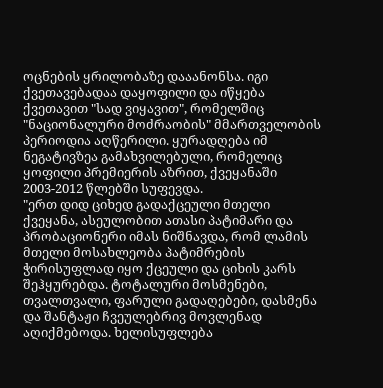ოცნების ყრილობაზე დააანონსა. იგი ქვეთავებადაა დაყოფილი და იწყება ქვეთავით "სად ვიყავით", რომელშიც "ნაციონალური მოძრაობის" მმართველობის პერიოდია აღწერილი. ყურადღება იმ ნეგატივზეა გამახვილებული, რომელიც ყოფილი პრემიერის აზრით, ქვეყანაში 2003-2012 წლებში სუფევდა.
"ერთ დიდ ციხედ გადაქცეული მთელი ქვეყანა, ასეულობით ათასი პატიმარი და პრობაციონერი იმას ნიშნავდა, რომ ლამის მთელი მოსახლეობა პატიმრების ჭირისუფლად იყო ქცეული და ციხის კარს შეჰყურებდა. ტოტალური მოსმენები, თვალთვალი, ფარული გადაღებები, დასმენა და შანტაჟი ჩვეულებრივ მოვლენად აღიქმებოდა. ხელისუფლება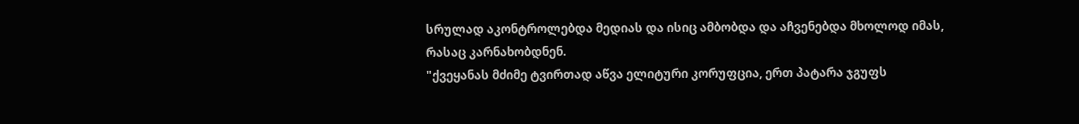სრულად აკონტროლებდა მედიას და ისიც ამბობდა და აჩვენებდა მხოლოდ იმას, რასაც კარნახობდნენ.
"ქვეყანას მძიმე ტვირთად აწვა ელიტური კორუფცია, ერთ პატარა ჯგუფს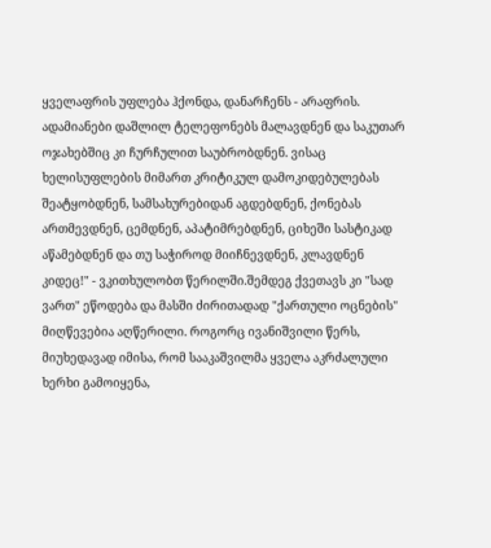ყველაფრის უფლება ჰქონდა, დანარჩენს - არაფრის. ადამიანები დაშლილ ტელეფონებს მალავდნენ და საკუთარ ოჯახებშიც კი ჩურჩულით საუბრობდნენ. ვისაც ხელისუფლების მიმართ კრიტიკულ დამოკიდებულებას შეატყობდნენ, სამსახურებიდან აგდებდნენ, ქონებას ართმევდნენ, ცემდნენ, აპატიმრებდნენ, ციხეში სასტიკად აწამებდნენ და თუ საჭიროდ მიიჩნევდნენ, კლავდნენ კიდეც!" - ვკითხულობთ წერილში.შემდეგ ქვეთავს კი "სად ვართ" ეწოდება და მასში ძირითადად "ქართული ოცნების" მიღწევებია აღწერილი. როგორც ივანიშვილი წერს, მიუხედავად იმისა, რომ სააკაშვილმა ყველა აკრძალული ხერხი გამოიყენა,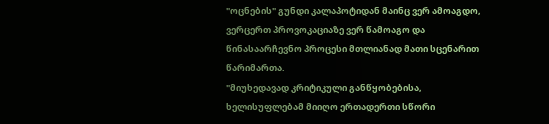"ოცნების" გუნდი კალაპოტიდან მაინც ვერ ამოაგდო, ვერცერთ პროვოკაციაზე ვერ წამოაგო და წინასაარჩევნო პროცესი მთლიანად მათი სცენარით წარიმართა.
"მიუხედავად კრიტიკული განწყობებისა, ხელისუფლებამ მიიღო ერთადერთი სწორი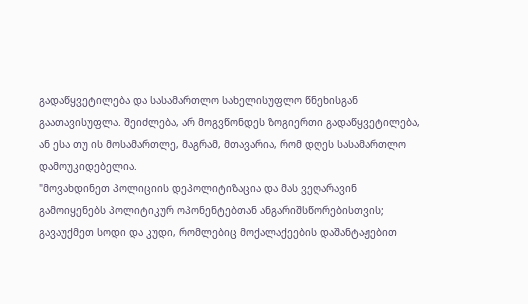გადაწყვეტილება და სასამართლო სახელისუფლო წნეხისგან გაათავისუფლა. შეიძლება, არ მოგვწონდეს ზოგიერთი გადაწყვეტილება, ან ესა თუ ის მოსამართლე, მაგრამ, მთავარია, რომ დღეს სასამართლო დამოუკიდებელია.
"მოვახდინეთ პოლიციის დეპოლიტიზაცია და მას ვეღარავინ გამოიყენებს პოლიტიკურ ოპონენტებთან ანგარიშსწორებისთვის; გავაუქმეთ სოდი და კუდი, რომლებიც მოქალაქეების დაშანტაჟებით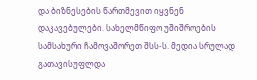და ბიზნესების წართმევით იყვნენ დაკავებულები. სახელმწიფო უშიშროების სამსახური ჩამოვაშორეთ შსს-ს. მედია სრულად გათავისუფლდა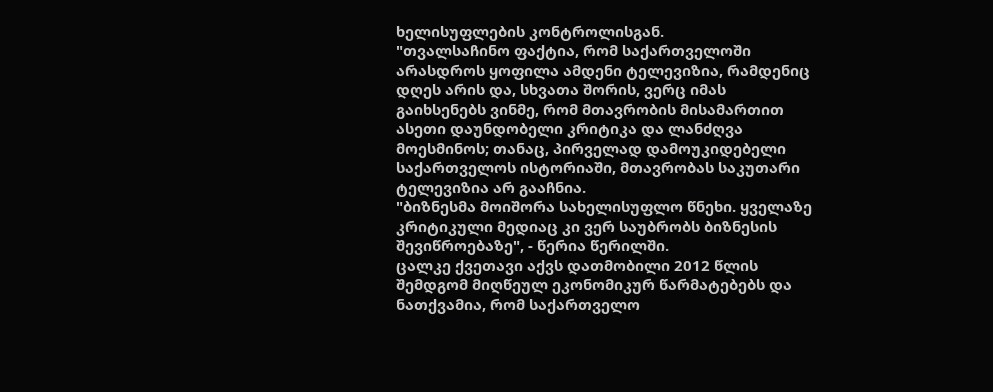ხელისუფლების კონტროლისგან.
"თვალსაჩინო ფაქტია, რომ საქართველოში არასდროს ყოფილა ამდენი ტელევიზია, რამდენიც დღეს არის და, სხვათა შორის, ვერც იმას გაიხსენებს ვინმე, რომ მთავრობის მისამართით ასეთი დაუნდობელი კრიტიკა და ლანძღვა მოესმინოს; თანაც, პირველად დამოუკიდებელი საქართველოს ისტორიაში, მთავრობას საკუთარი ტელევიზია არ გააჩნია.
"ბიზნესმა მოიშორა სახელისუფლო წნეხი. ყველაზე კრიტიკული მედიაც კი ვერ საუბრობს ბიზნესის შევიწროებაზე", - წერია წერილში.
ცალკე ქვეთავი აქვს დათმობილი 2012 წლის შემდგომ მიღწეულ ეკონომიკურ წარმატებებს და ნათქვამია, რომ საქართველო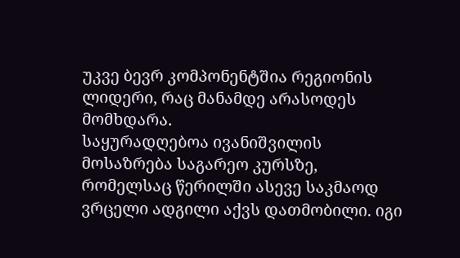უკვე ბევრ კომპონენტშია რეგიონის ლიდერი, რაც მანამდე არასოდეს მომხდარა.
საყურადღებოა ივანიშვილის მოსაზრება საგარეო კურსზე, რომელსაც წერილში ასევე საკმაოდ ვრცელი ადგილი აქვს დათმობილი. იგი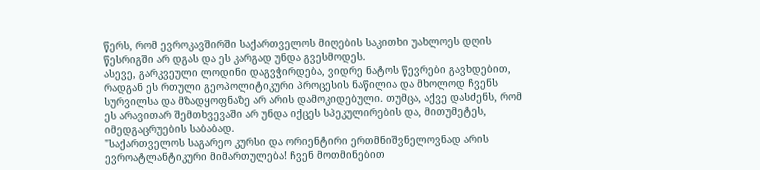წერს, რომ ევროკავშირში საქართველოს მიღების საკითხი უახლოეს დღის წესრიგში არ დგას და ეს კარგად უნდა გვესმოდეს.
ასევე, გარკვეული ლოდინი დაგვჭირდება, ვიდრე ნატოს წევრები გავხდებით, რადგან ეს რთული გეოპოლიტიკური პროცესის ნაწილია და მხოლოდ ჩვენს სურვილსა და მზადყოფნაზე არ არის დამოკიდებული. თუმცა, აქვე დასძენს, რომ ეს არავითარ შემთხვევაში არ უნდა იქცეს სპეკულირების და, მითუმეტეს, იმედგაცრუების საბაბად.
"საქართველოს საგარეო კურსი და ორიენტირი ერთმნიშვნელოვნად არის ევროატლანტიკური მიმართულება! ჩვენ მოთმინებით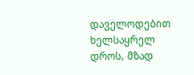დაველოდებით ხელსაყრელ დროს, მზად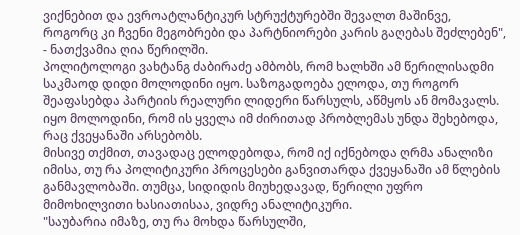ვიქნებით და ევროატლანტიკურ სტრუქტურებში შევალთ მაშინვე, როგორც კი ჩვენი მეგობრები და პარტნიორები კარის გაღებას შეძლებენ", - ნათქვამია ღია წერილში.
პოლიტოლოგი ვახტანგ ძაბირაძე ამბობს, რომ ხალხში ამ წერილისადმი საკმაოდ დიდი მოლოდინი იყო. საზოგადოება ელოდა, თუ როგორ შეაფასებდა პარტიის რეალური ლიდერი წარსულს, აწმყოს ან მომავალს. იყო მოლოდინი, რომ ის ყველა იმ ძირითად პრობლემას უნდა შეხებოდა, რაც ქვეყანაში არსებობს.
მისივე თქმით, თავადაც ელოდებოდა, რომ იქ იქნებოდა ღრმა ანალიზი იმისა, თუ რა პოლიტიკური პროცესები განვითარდა ქვეყანაში ამ წლების განმავლობაში. თუმცა, სიდიდის მიუხედავად, წერილი უფრო მიმოხილვითი ხასიათისაა, ვიდრე ანალიტიკური.
"საუბარია იმაზე, თუ რა მოხდა წარსულში,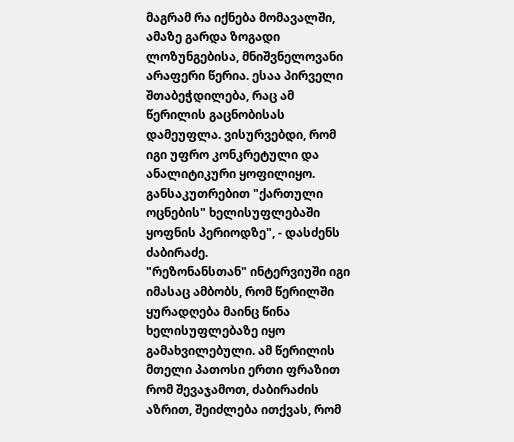მაგრამ რა იქნება მომავალში, ამაზე გარდა ზოგადი ლოზუნგებისა, მნიშვნელოვანი არაფერი წერია. ესაა პირველი შთაბეჭდილება, რაც ამ წერილის გაცნობისას დამეუფლა. ვისურვებდი, რომ იგი უფრო კონკრეტული და ანალიტიკური ყოფილიყო. განსაკუთრებით "ქართული ოცნების" ხელისუფლებაში ყოფნის პერიოდზე", - დასძენს ძაბირაძე.
"რეზონანსთან" ინტერვიუში იგი იმასაც ამბობს, რომ წერილში ყურადღება მაინც წინა ხელისუფლებაზე იყო გამახვილებული. ამ წერილის მთელი პათოსი ერთი ფრაზით რომ შევაჯამოთ, ძაბირაძის აზრით, შეიძლება ითქვას, რომ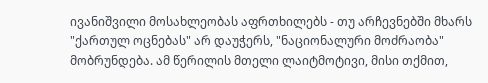ივანიშვილი მოსახლეობას აფრთხილებს - თუ არჩევნებში მხარს "ქართულ ოცნებას" არ დაუჭერს, "ნაციონალური მოძრაობა" მობრუნდება. ამ წერილის მთელი ლაიტმოტივი, მისი თქმით,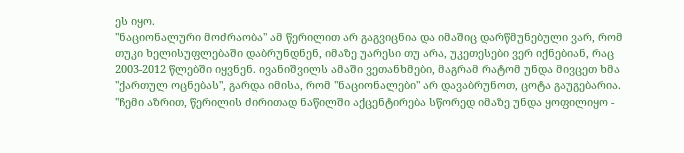ეს იყო.
"ნაციონალური მოძრაობა" ამ წერილით არ გაგვიცნია და იმაშიც დარწმუნებული ვარ, რომ თუკი ხელისუფლებაში დაბრუნდნენ, იმაზე უარესი თუ არა, უკეთესები ვერ იქნებიან, რაც 2003-2012 წლებში იყვნენ. ივანიშვილს ამაში ვეთანხმები, მაგრამ რატომ უნდა მივცეთ ხმა "ქართულ ოცნებას", გარდა იმისა, რომ "ნაციონალები" არ დავაბრუნოთ, ცოტა გაუგებარია.
"ჩემი აზრით, წერილის ძირითად ნაწილში აქცენტირება სწორედ იმაზე უნდა ყოფილიყო -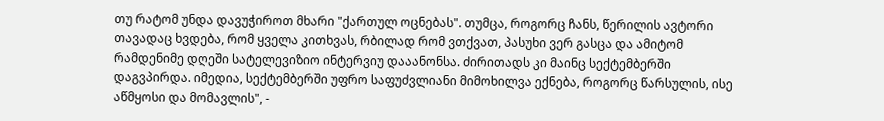თუ რატომ უნდა დავუჭიროთ მხარი "ქართულ ოცნებას". თუმცა, როგორც ჩანს, წერილის ავტორი თავადაც ხვდება, რომ ყველა კითხვას, რბილად რომ ვთქვათ, პასუხი ვერ გასცა და ამიტომ რამდენიმე დღეში სატელევიზიო ინტერვიუ დააანონსა. ძირითადს კი მაინც სექტემბერში დაგვპირდა. იმედია, სექტემბერში უფრო საფუძვლიანი მიმოხილვა ექნება, როგორც წარსულის, ისე აწმყოსი და მომავლის", -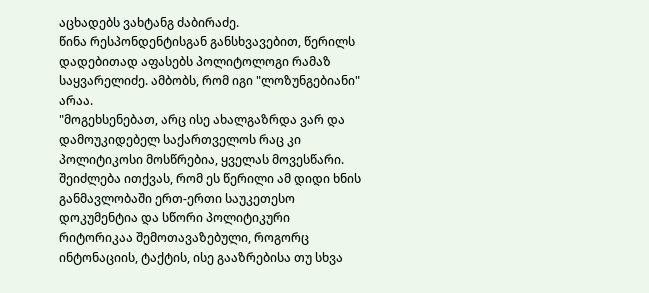აცხადებს ვახტანგ ძაბირაძე.
წინა რესპონდენტისგან განსხვავებით, წერილს დადებითად აფასებს პოლიტოლოგი რამაზ საყვარელიძე. ამბობს, რომ იგი "ლოზუნგებიანი" არაა.
"მოგეხსენებათ, არც ისე ახალგაზრდა ვარ და დამოუკიდებელ საქართველოს რაც კი პოლიტიკოსი მოსწრებია, ყველას მოვესწარი. შეიძლება ითქვას, რომ ეს წერილი ამ დიდი ხნის განმავლობაში ერთ-ერთი საუკეთესო დოკუმენტია და სწორი პოლიტიკური რიტორიკაა შემოთავაზებული, როგორც ინტონაციის, ტაქტის, ისე გააზრებისა თუ სხვა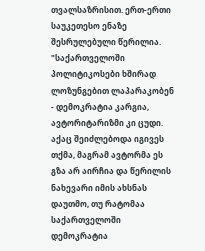თვალსაზრისით. ერთ-ერთი საუკეთესო ენაზე შესრულებული წერილია.
"საქართველოში პოლიტიკოსები ხშირად ლოზუნგებით ლაპარაკობენ - დემოკრატია კარგია, ავტორიტარიზმი კი ცუდი. აქაც შეიძლებოდა იგივეს თქმა, მაგრამ ავტორმა ეს გზა არ აირჩია და წერილის ნახევარი იმის ახსნას დაუთმო, თუ რატომაა საქართველოში დემოკრატია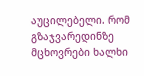აუცილებელი. რომ გზაჯვარედინზე მცხოვრები ხალხი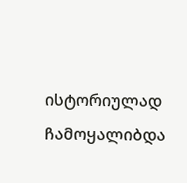ისტორიულად ჩამოყალიბდა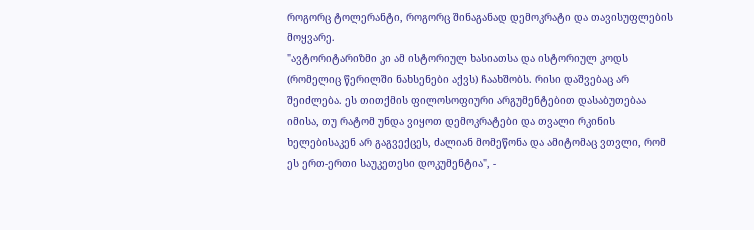როგორც ტოლერანტი, როგორც შინაგანად დემოკრატი და თავისუფლების მოყვარე.
"ავტორიტარიზმი კი ამ ისტორიულ ხასიათსა და ისტორიულ კოდს (რომელიც წერილში ნახსენები აქვს) ჩაახშობს. რისი დაშვებაც არ შეიძლება. ეს თითქმის ფილოსოფიური არგუმენტებით დასაბუთებაა იმისა, თუ რატომ უნდა ვიყოთ დემოკრატები და თვალი რკინის ხელებისაკენ არ გაგვექცეს, ძალიან მომეწონა და ამიტომაც ვთვლი, რომ ეს ერთ-ერთი საუკეთესი დოკუმენტია", -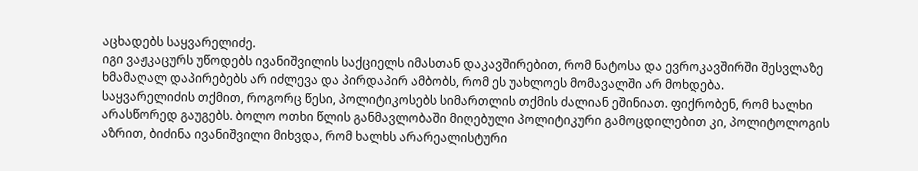აცხადებს საყვარელიძე.
იგი ვაჟკაცურს უწოდებს ივანიშვილის საქციელს იმასთან დაკავშირებით, რომ ნატოსა და ევროკავშირში შესვლაზე ხმამაღალ დაპირებებს არ იძლევა და პირდაპირ ამბობს, რომ ეს უახლოეს მომავალში არ მოხდება.
საყვარელიძის თქმით, როგორც წესი, პოლიტიკოსებს სიმართლის თქმის ძალიან ეშინიათ. ფიქრობენ, რომ ხალხი არასწორედ გაუგებს. ბოლო ოთხი წლის განმავლობაში მიღებული პოლიტიკური გამოცდილებით კი, პოლიტოლოგის აზრით, ბიძინა ივანიშვილი მიხვდა, რომ ხალხს არარეალისტური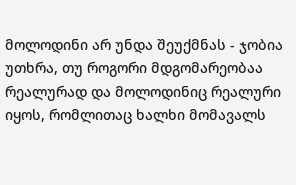მოლოდინი არ უნდა შეუქმნას - ჯობია უთხრა, თუ როგორი მდგომარეობაა რეალურად და მოლოდინიც რეალური იყოს, რომლითაც ხალხი მომავალს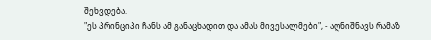შეხვდება.
"ეს პრინციპი ჩანს ამ განაცხადით და ამას მივესალმები", - აღნიშნავს რამაზ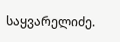საყვარელიძე.